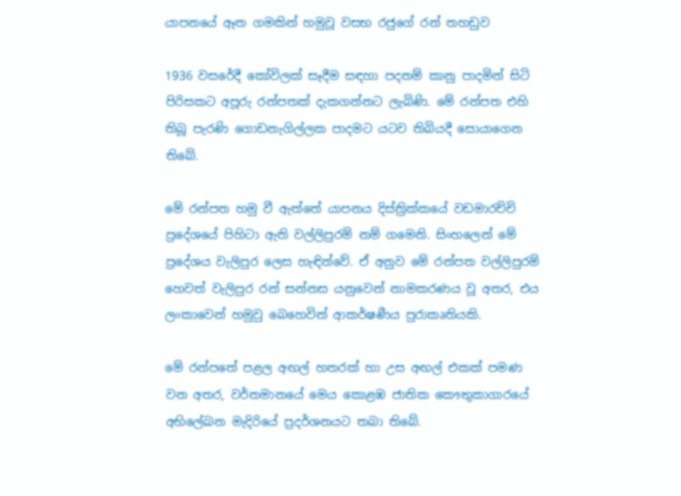යාපනයේ ඈත ගමකින් හමුවූ වසභ රජුගේ රන් තහඩුව

1936 වසරේදී කෝවිලක් සෑදීම සඳහා පදනම් කානු පාදමින් සිටි පිරිසකට අපූරු රන්පතක් දැකගන්නට ලැබිණි. මේ රන්පත එහි තිබූ පැරණි ගොඩනැගිල්ලක පාදමට යටව තිබියදී සොයාගෙන තිබේ.

මේ රන්පත හමු වී ඇත්තේ යාපනය දිස්ත්‍රික්කයේ වඩමාරච්චි ප්‍රදේශයේ පිහිටා ඇති වල්ලිපුරම් නම් ගමෙනි. සිංහලෙන් මේ ප්‍රදේශය වැලිපුර ලෙස හැඳින්වේ. ඒ අනුව මේ රන්පත වල්ලිපුරම් හෙවත් වැලිපුර රන් සන්නස යනුවෙන් නාමකරණය වූ අතර, එය ලංකාවෙන් හමුවු බෙහෙවින් ආකර්ෂණීය පුරාකෘතියකි.

මේ රන්පතේ පළල අඟල් හතරක් හා උස අඟල් එකක් පමණ වන අතර, වර්තමානයේ මෙය කොළඹ ජාතික කෞතුකාගාරයේ අභිලේඛන මැදිරියේ ප්‍රදර්ශනයට තබා තිබේ.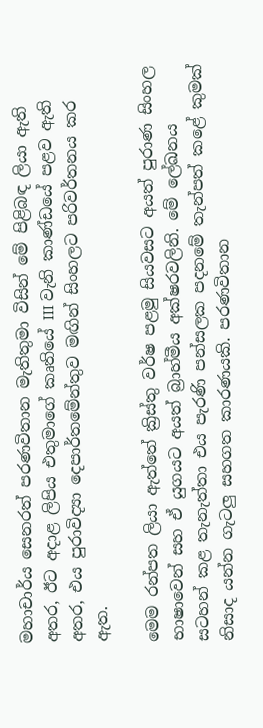මහාචාර්ය සෙනරත් පරණවිතාන මැතිතුමා විසින් මේ පිළිබඳ ලියා ඇති අතර, ඊට අදාළ ලිපිය එතුමාගේ කෘතියේ III වැනි කාණ්ඩයේ පළව ඇති අතර, එය පුරාවිද්‍යා දෙපාර්තමේන්තුව මඟින් සිංහලට පරිවර්තනය කර ඇත.

මෙම රන්පත ලියා ඇත්තේ ක්‍රිස්තු වර්ෂ පළමු සියවසට අයත් පුරාණ සිංහල භාෂාවෙන් සහ ඒ යුගයට අයත් බ්‍රාහ්මීය අක්ෂරවලිනි. මේ ලේඛනය සටහන් කළ තැනැත්තා එය පැරණි පන්සලක පදනමේ තැන්පත් කළේ කුමක් නිසාද යන්න ගැටලු සහගත කාරණයකි. පරණවිතාන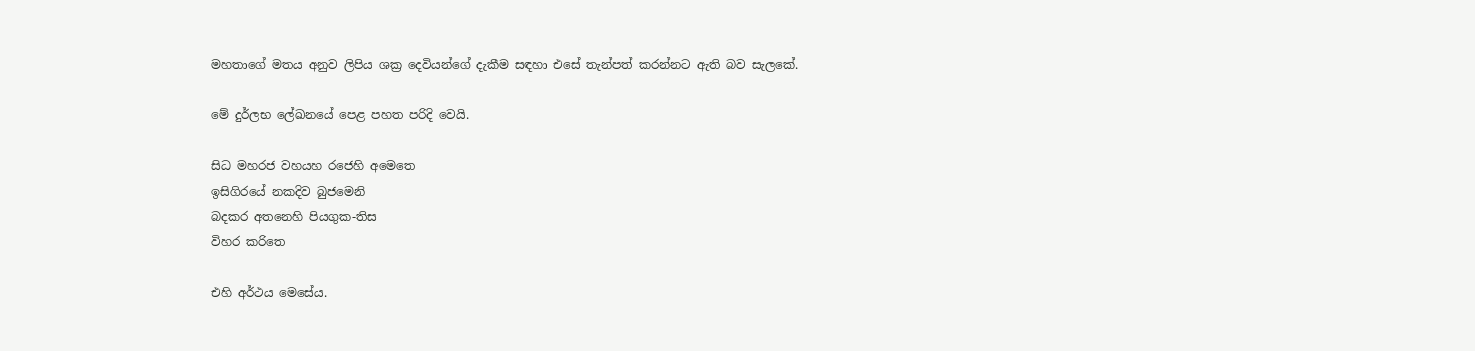මහතාගේ මතය අනුව ලිපිය ශක්‍ර දෙවියන්ගේ දැකීම සඳහා එසේ තැන්පත් කරන්නට ඇති බව සැලකේ.

මේ දුර්ලභ ලේඛනයේ පෙළ පහත පරිදි වෙයි.

සිධ මහරජ වහයහ රජෙහි අමෙතෙ
ඉසිගිරයේ නකදිව බුජමෙනි
බදකර අතනෙහි පියගුක-තිස
විහර කරිතෙ

එහි අර්ථය මෙසේය.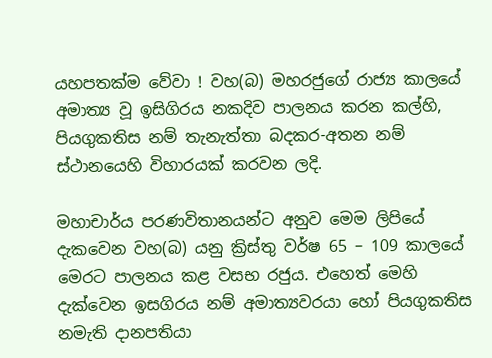යහපතක්ම වේවා ! වහ(බ) මහරජුගේ රාජ්‍ය කාලයේ අමාත්‍ය වූ ඉසිගිරය නකදිව පාලනය කරන කල්හි, පියගුකතිස නම් තැනැත්තා බදකර-අතන නම් ස්ථානයෙහි විහාරයක් කරවන ලදි.

මහාචාර්ය පරණවිතානයන්ට අනුව මෙම ලිපියේ දැකවෙන වහ(බ) යනු ක්‍රිස්තු වර්ෂ 65 – 109 කාලයේ මෙරට පාලනය කළ වසභ රජුය. එහෙත් මෙහි දැක්වෙන ඉසගිරය නම් අමාත්‍යවරයා හෝ පියගුකතිස නමැති දානපතියා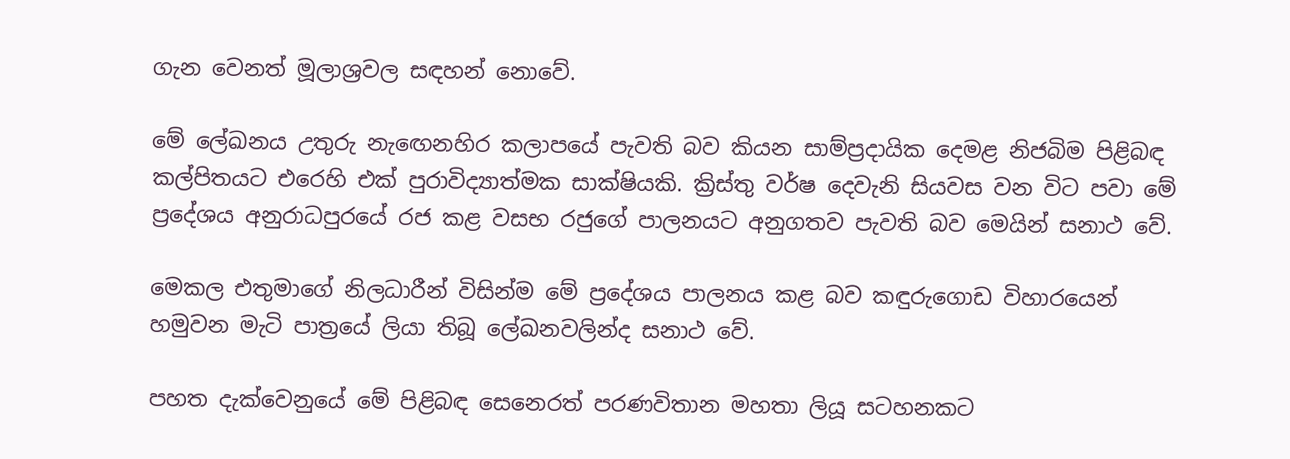ගැන වෙනත් මූලාශ්‍රවල සඳහන් නොවේ.

මේ ලේඛනය උතුරු නැඟෙනහිර කලාපයේ පැවති බව කියන සාම්ප්‍රදායික දෙමළ නිජබිම පිළිබඳ කල්පිතයට එරෙහි එක් පුරාවිද්‍යාත්මක සාක්ෂියකි. ක්‍රිස්තු වර්ෂ දෙවැනි සියවස වන විට පවා මේ ප්‍රදේශය අනුරාධපුරයේ රජ කළ වසභ රජුගේ පාලනයට අනුගතව පැවති බව මෙයින් සනාථ වේ.

මෙකල එතුමාගේ නිලධාරීන් විසින්ම මේ ප්‍රදේශය පාලනය කළ බව කඳුරුගොඩ විහාරයෙන් හමුවන මැටි පාත්‍රයේ ලියා තිබූ ලේඛනවලින්ද සනාථ වේ.

පහත දැක්වෙනුයේ මේ පිළිබඳ සෙනෙරත් පරණවිතාන මහතා ලියූ සටහනකට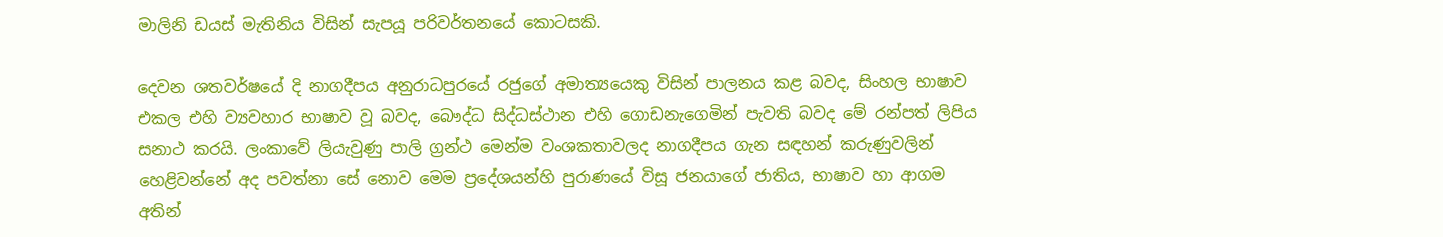මාලිනි ඩයස් මැතිනිය විසින් සැපයූ පරිවර්තනයේ කොටසකි.

දෙවන ශතවර්ෂයේ දි නාගදීපය අනුරාධපුරයේ රජුගේ අමාත්‍යයෙකු විසින් පාලනය කළ බවද, සිංහල භාෂාව එකල එහි ව්‍යවහාර භාෂාව වූ බවද, බෞද්ධ සිද්ධස්ථාන එහි ගොඩනැගෙමින් පැවති බවද මේ රන්පත් ලිපිය සනාථ කරයි. ලංකාවේ ලියැවුණු පාලි ග්‍රන්ථ මෙන්ම වංශකතාවලද නාගදීපය ගැන සඳහන් කරුණුවලින් හෙළිවන්නේ අද පවත්නා සේ නොව මෙම ප්‍රදේශයන්හි පුරාණයේ විසූ ජනයාගේ ජාතිය, භාෂාව හා ආගම අතින්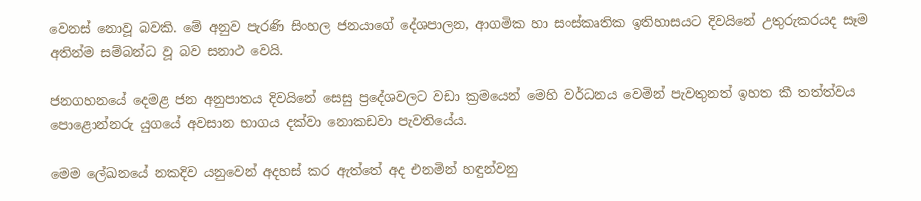වෙනස් නොවූ බවකි. මේ අනුව පැරණි සිංහල ජනයාගේ දේශපාලන, ආගමික හා සංස්කෘතික ඉතිහාසයට දිවයිනේ උතුරුකරයද සෑම අතින්ම සම්බන්ධ වූ බව සනාථ වෙයි.

ජනගහනයේ දෙමළ ජන අනුපාතය දිවයිනේ සෙසු ප්‍රදේශවලට වඩා ක්‍රමයෙන් මෙහි වර්ධනය වෙමින් පැවතුනත් ඉහත කී තත්ත්වය පොළොන්නරු යුගයේ අවසාන භාගය දක්වා නොකඩවා පැවතියේය.

මෙම ලේඛනයේ නකදිව යනුවෙන් අදහස් කර ඇත්තේ අද එනමින් හඳුන්වනු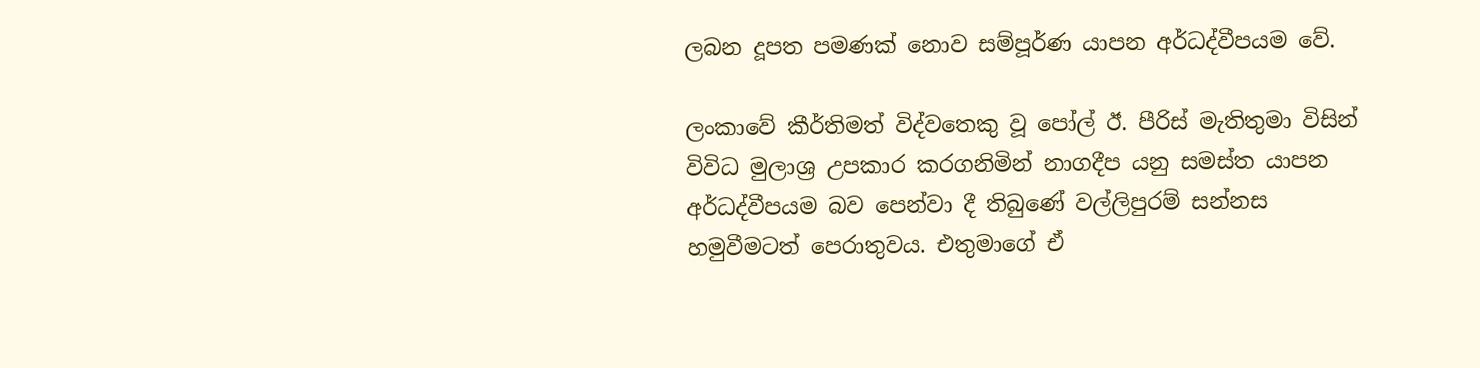ලබන දූපත පමණක් නොව සම්පූර්ණ යාපන අර්ධද්වීපයම වේ.

ලංකාවේ කීර්තිමත් විද්වතෙකු වූ පෝල් ඊ. පීරිස් මැතිතුමා විසින් විවිධ මුලාශ්‍ර උපකාර කරගනිමින් නාගදීප යනු සමස්ත යාපන අර්ධද්වීපයම බව පෙන්වා දී තිබුණේ වල්ලිපුරම් සන්නස හමුවීමටත් පෙරාතුවය. එතුමාගේ ඒ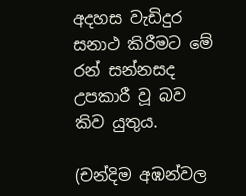අදහස වැඩිදුර සනාථ කිරීමට මේ රන් සන්නසද උපකාරී වූ බව කිව යුතුය.

(චන්දිම අඹන්වල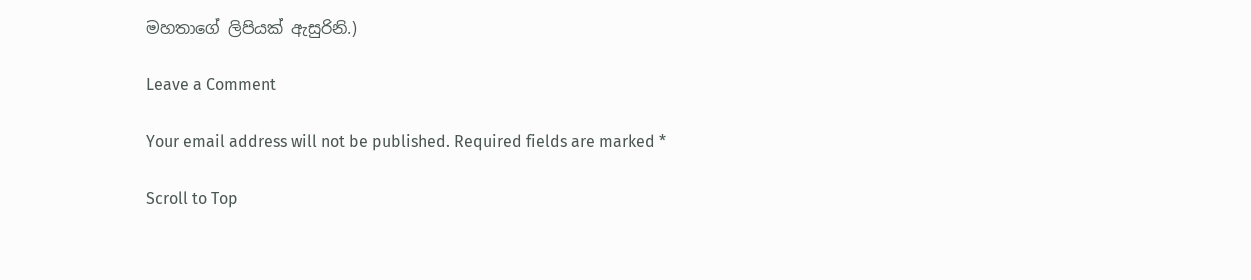මහතාගේ ලිපියක් ඇසුරිනි.)

Leave a Comment

Your email address will not be published. Required fields are marked *

Scroll to Top